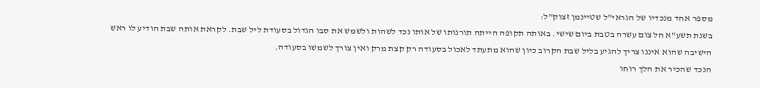מספר אחד מנכדיו של הגראי"ל שטיינמן זצוק"ל:
בשנת תשע"א חל צום עשרה בטבת ביום שישי. באותה תקופה הייתה תורנותו של אותו נכד לשהות ולשמש את סבו הגדול בסעודת ליל שבת. לקראת אותה שבת הודיע לו ראש הישיבה שהוא איננו צריך להגיע בליל שבת הקרוב כיון שהוא מתעתד לאכול בסעודה רק קצת מרק ואין צורך לשמשו בסעודה.
הנכד שהכיר את הלך רוחו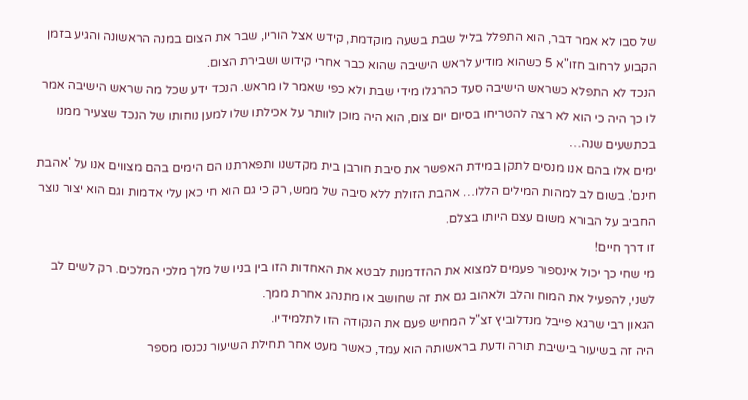של סבו לא אמר דבר, הוא התפלל בליל שבת בשעה מוקדמת, קידש אצל הוריו, שבר את הצום במנה הראשונה והגיע בזמן הקבוע לרחוב חזו"א 5 כשהוא מודיע לראש הישיבה שהוא כבר אחרי קידוש ושבירת הצום.
הנכד לא התפלא כשראש הישיבה סעד כהרגלו מידי שבת ולא כפי שאמר לו מראש. הנכד ידע שכל מה שראש הישיבה אמר לו כך היה כי הוא לא רצה להטריחו בסיום יום צום, הוא היה מוכן לוותר על אכילתו שלו למען נוחותו של הנכד שצעיר ממנו בכתשעים שנה…
ימים אלו בהם אנו מנסים לתקן במידת האפשר את סיבת חורבן בית מקדשנו ותפארתנו הם הימים בהם מצווים אנו על 'אהבת חינם'. בשום לב למהות המילים הללו… אהבת הזולת ללא סיבה של ממש, רק כי גם הוא חי כאן עלי אדמות וגם הוא יצור נוצר החביב על הבורא משום עצם היותו בצלם.
זו דרך חיים!
מי שחי כך יכול אינספור פעמים למצוא את ההזדמנות לבטא את האחדות הזו בין בניו של מלך מלכי המלכים. רק לשים לב לשני, להפעיל את המוח והלב ולאהוב גם את זה שחושב או מתנהג אחרת ממך.
הגאון רבי שרגא פייבל מנדלוביץ זצ"ל המחיש פעם את הנקודה הזו לתלמידיו.
היה זה בשיעור בישיבת תורה ודעת בראשותה הוא עמד, כאשר מעט אחר תחילת השיעור נכנסו מספר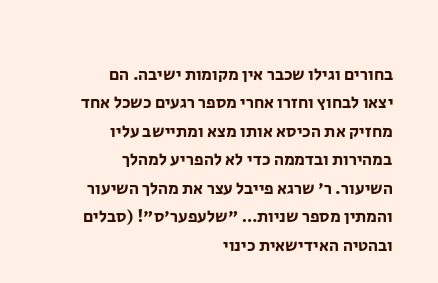בחורים וגילו שכבר אין מקומות ישיבה. הם יצאו לבחוץ וחזרו אחרי מספר רגעים כשכל אחד מחזיק את הכיסא אותו מצא ומתיישב עליו במהירות ובדממה כדי לא להפריע למהלך השיעור. ר' שרגא פייבל עצר את מהלך השיעור והמתין מספר שניות… "שלעפער'ס"! (סבלים ובהטיה האידישאית כינוי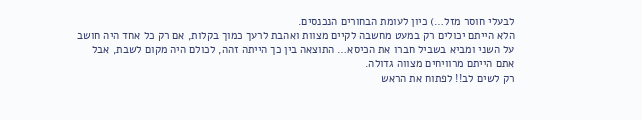לבעלי חוסר מזל…) כיון לעומת הבחורים הנכנסים.
הלא הייתם יכולים רק במעט מחשבה לקיים מצוות ואהבת לרעך כמוך בקלות, אם רק כל אחד היה חושב על השני ומביא בשביל חברו את הכיסא… התוצאה בין כך הייתה זהה, לכולם היה מקום לשבת, אבל אתם הייתם מרוויחים מצווה גדולה.
רק לשים לב!! לפתוח את הראש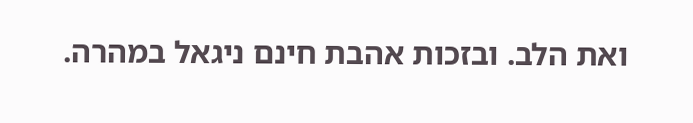ואת הלב. ובזכות אהבת חינם ניגאל במהרה.